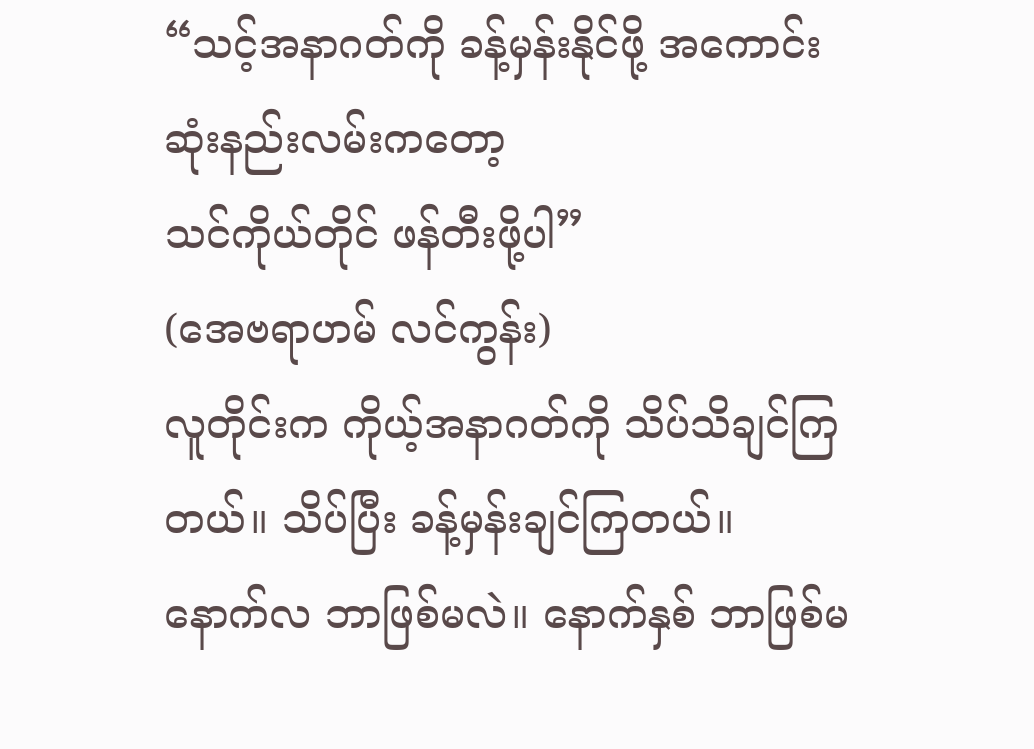“သင့်အနာဂတ်ကို ခန့်မှန်းနိုင်ဖို့ အကောင်းဆုံးနည်းလမ်းကတော့
သင်ကိုယ်တိုင် ဖန်တီးဖို့ပါ”
(အေဗရာဟမ် လင်ကွန်း)
လူတိုင်းက ကိုယ့်အနာဂတ်ကို သိပ်သိချင်ကြတယ်။ သိပ်ပြီး ခန့်မှန်းချင်ကြတယ်။
နောက်လ ဘာဖြစ်မလဲ။ နောက်နှစ် ဘာဖြစ်မ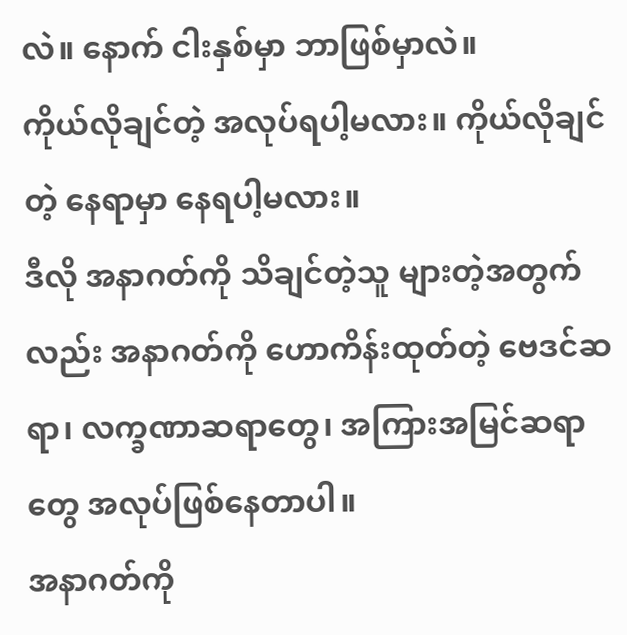လဲ။ နောက် ငါးနှစ်မှာ ဘာဖြစ်မှာလဲ။
ကိုယ်လိုချင်တဲ့ အလုပ်ရပါ့မလား။ ကိုယ်လိုချင်တဲ့ နေရာမှာ နေရပါ့မလား။
ဒီလို အနာဂတ်ကို သိချင်တဲ့သူ များတဲ့အတွက်လည်း အနာဂတ်ကို ဟောကိန်းထုတ်တဲ့ ဗေဒင်ဆရာ၊ လက္ခဏာဆရာတွေ၊ အကြားအမြင်ဆရာတွေ အလုပ်ဖြစ်နေတာပါ။
အနာဂတ်ကို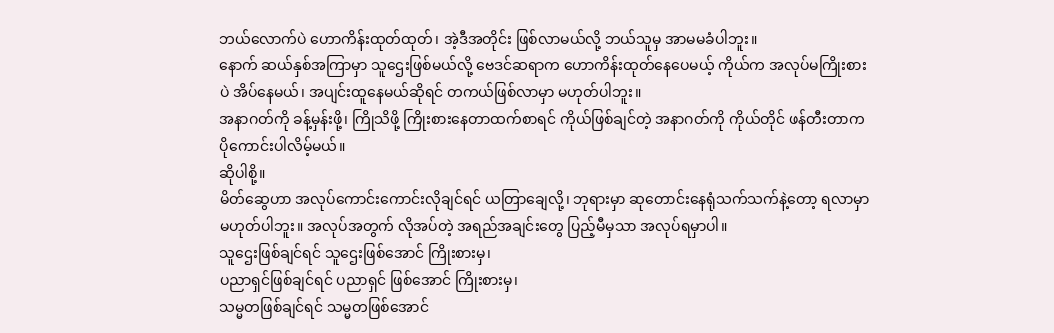ဘယ်လောက်ပဲ ဟောကိန်းထုတ်ထုတ်၊ အဲ့ဒီအတိုင်း ဖြစ်လာမယ်လို့ ဘယ်သူမှ အာမမခံပါဘူး။
နောက် ဆယ်နှစ်အကြာမှာ သူဌေးဖြစ်မယ်လို့ ဗေဒင်ဆရာက ဟောကိန်းထုတ်နေပေမယ့် ကိုယ်က အလုပ်မကြိုးစားပဲ အိပ်နေမယ်၊ အပျင်းထူနေမယ်ဆိုရင် တကယ်ဖြစ်လာမှာ မဟုတ်ပါဘူး။
အနာဂတ်ကို ခန့်မှန်းဖို့၊ ကြိုသိဖို့ ကြိုးစားနေတာထက်စာရင် ကိုယ်ဖြစ်ချင်တဲ့ အနာဂတ်ကို ကိုယ်တိုင် ဖန်တီးတာက ပိုကောင်းပါလိမ့်မယ်။
ဆိုပါစို့။
မိတ်ဆွေဟာ အလုပ်ကောင်းကောင်းလိုချင်ရင် ယတြာချေလို့၊ ဘုရားမှာ ဆုတောင်းနေရုံသက်သက်နဲ့တော့ ရလာမှာ မဟုတ်ပါဘူး။ အလုပ်အတွက် လိုအပ်တဲ့ အရည်အချင်းတွေ ပြည့်မီမှသာ အလုပ်ရမှာပါ။
သူဌေးဖြစ်ချင်ရင် သူဌေးဖြစ်အောင် ကြိုးစားမှ၊
ပညာရှင်ဖြစ်ချင်ရင် ပညာရှင် ဖြစ်အောင် ကြိုးစားမှ၊
သမ္မတဖြစ်ချင်ရင် သမ္မတဖြစ်အောင်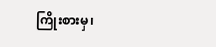ကြိုးစားမှ၊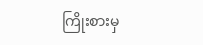ကြိုးစားမှ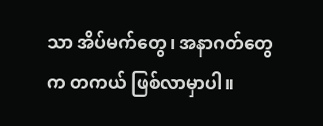သာ အိပ်မက်တွေ၊ အနာဂတ်တွေက တကယ် ဖြစ်လာမှာပါ။